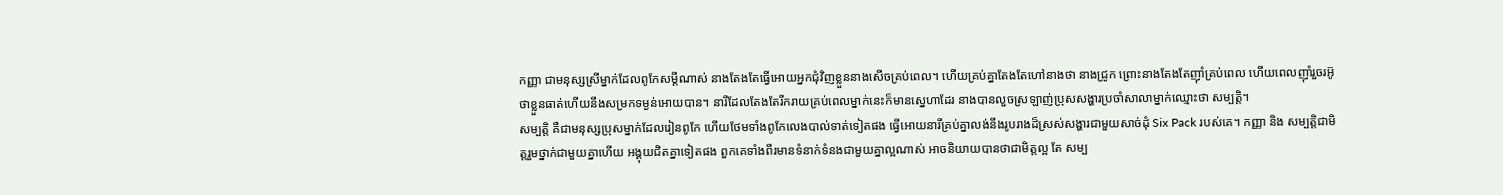កញ្ញា ជាមនុស្សស្រីម្នាក់ដែលពូកែសម្តីណាស់ នាងតែងតែធ្វើអោយអ្នកជុំវិញខ្លួននាងសើចគ្រប់ពេល។ ហើយគ្រប់គ្នាតែងតែហៅនាងថា នាងជ្រូក ព្រោះនាងតែងតែញុាំគ្រប់ពេល ហើយពេលញុាំរួចរអ៊ូថាខ្លួនធាត់ហើយនឹងសម្រកទម្ងន់អោយបាន។ នារីដែលតែងតែរីករាយគ្រប់ពេលម្នាក់នេះក៏មានស្នេហាដែរ នាងបានលួចស្រឡាញ់ប្រុសសង្ហារប្រចាំសាលាម្នាក់ឈ្មោះថា សម្បត្តិ។
សម្បត្តិ គឺជាមនុស្សប្រុសម្នាក់ដែលរៀនពូកែ ហើយថែមទាំងពូកែលេងបាល់ទាត់ទៀតផង ធ្វើអោយនារីគ្រប់គ្នាលង់នឹងរូបរាងដ៏ស្រស់សង្ហារជាមួយសាច់ដុំ Six Pack របស់គេ។ កញ្ញា និង សម្បត្តិជាមិត្តរួមថ្នាក់ជាមួយគ្នាហើយ អង្គុយជិតគ្នាទៀតផង ពួកគេទាំងពីរមានទំនាក់ទំនងជាមួយគ្នាល្អណាស់ អាចនិយាយបានថាជាមិត្តល្អ តែ សម្ប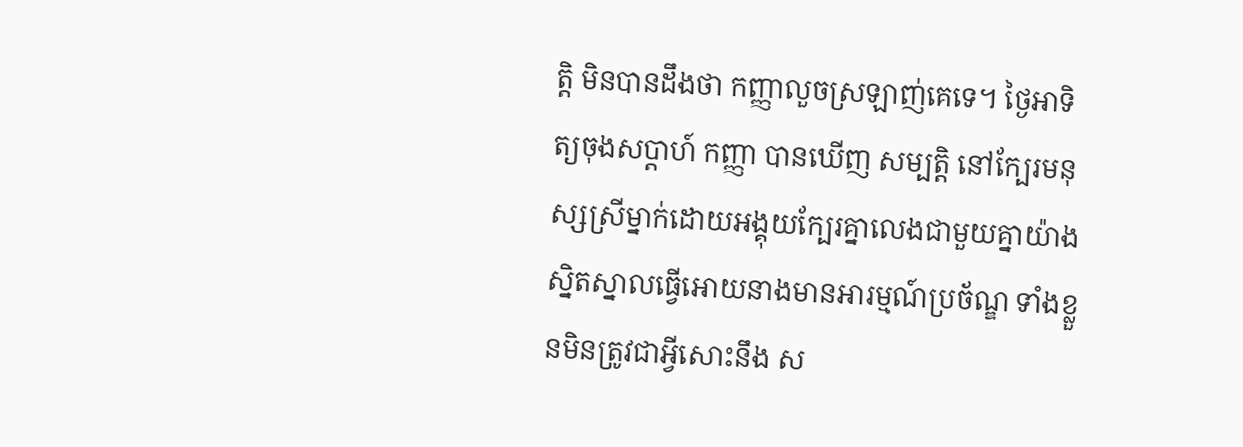ត្តិ មិនបានដឹងថា កញ្ញាលួចស្រឡាញ់គេទេ។ ថ្ងៃអាទិត្យចុងសប្តាហ៍ កញ្ញា បានឃើញ សម្បត្តិ នៅក្បែរមនុស្សស្រីម្នាក់ដោយអង្គុយក្បែរគ្នាលេងជាមួយគ្នាយ៉ាងស្និតស្នាលធ្វើអោយនាងមានអារម្មណ៍ប្រច័ណ្ឌ ទាំងខ្លួនមិនត្រូវជាអ្វីសោះនឹង ស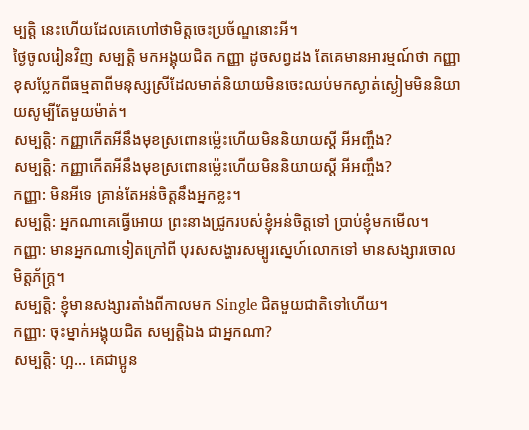ម្បត្តិ នេះហើយដែលគេហៅថាមិត្តចេះប្រច័ណ្ឌនោះអី។
ថ្ងៃចូលរៀនវិញ សម្បត្តិ មកអង្គុយជិត កញ្ញា ដូចសព្វដង តែគេមានអារម្មណ៍ថា កញ្ញា ខុសប្លែកពីធម្មតាពីមនុស្សស្រីដែលមាត់និយាយមិនចេះឈប់មកស្ងាត់ស្ងៀមមិននិយាយសូម្បីតែមួយម៉ាត់។
សម្បត្តិ: កញ្ញាកើតអីនឹងមុខស្រពោនម៉្លេះហើយមិននិយាយស្តី អីអញ្ចឹង?
សម្បត្តិ: កញ្ញាកើតអីនឹងមុខស្រពោនម៉្លេះហើយមិននិយាយស្តី អីអញ្ចឹង?
កញ្ញា: មិនអីទេ គ្រាន់តែអន់ចិត្តនឹងអ្នកខ្លះ។
សម្បត្តិ: អ្នកណាគេធ្វើអោយ ព្រះនាងជ្រូករបស់ខ្ញុំអន់ចិត្តទៅ ប្រាប់ខ្ញុំមកមើល។
កញ្ញា: មានអ្នកណាទៀតក្រៅពី បុរសសង្ហារសម្បូរស្នេហ៍លោកទៅ មានសង្សារចោលមិត្តភ័ក្រ្ត។
សម្បត្តិ: ខ្ញុំមានសង្សារតាំងពីកាលមក Single ជិតមួយជាតិទៅហើយ។
កញ្ញា: ចុះម្នាក់អង្គុយជិត សម្បត្តិឯង ជាអ្នកណា?
សម្បត្តិ: ហ្អ… គេជាប្អូន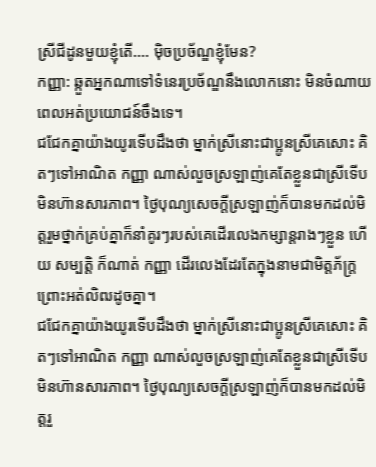ស្រីជីដូនមួយខ្ញុំតើ…. មុិចប្រច័ណ្ឌខ្ញុំមែន?
កញ្ញា: ឆ្កួតអ្នកណាទៅទំនេរប្រច័ណ្ឌនឹងលោកនោះ មិនចំណាយពេលអត់ប្រយោជន៍ចឹងទេ។
ជជែកគ្នាយ៉ាងយូរទើបដឹងថា ម្នាក់ស្រីនោះជាប្អូនស្រីគេសោះ គិតៗទៅអាណិត កញ្ញា ណាស់លួចស្រឡាញ់គេតែខ្លួនជាស្រីទើបមិនហ៊ានសារភាព។ ថ្ងៃបុណ្យសេចក្តីស្រឡាញ់ក៏បានមកដល់មិត្តរួមថ្នាក់គ្រប់គ្នាក៏នាំគូរៗរបស់គេដើរលេងកម្សាន្តរាងៗខ្លួន ហើយ សម្បត្តិ ក៏ណាត់ កញ្ញា ដើរលេងដែរតែក្នុងនាមជាមិត្តភ័ក្រ្តព្រោះអត់លិឍដូចគ្នា។
ជជែកគ្នាយ៉ាងយូរទើបដឹងថា ម្នាក់ស្រីនោះជាប្អូនស្រីគេសោះ គិតៗទៅអាណិត កញ្ញា ណាស់លួចស្រឡាញ់គេតែខ្លួនជាស្រីទើបមិនហ៊ានសារភាព។ ថ្ងៃបុណ្យសេចក្តីស្រឡាញ់ក៏បានមកដល់មិត្តរួ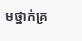មថ្នាក់គ្រ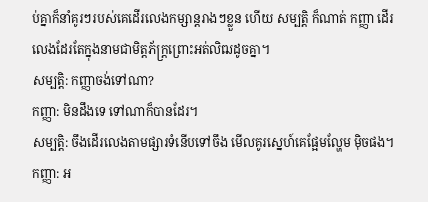ប់គ្នាក៏នាំគូរៗរបស់គេដើរលេងកម្សាន្តរាងៗខ្លួន ហើយ សម្បត្តិ ក៏ណាត់ កញ្ញា ដើរលេងដែរតែក្នុងនាមជាមិត្តភ័ក្រ្តព្រោះអត់លិឍដូចគ្នា។
សម្បត្តិ: កញ្ញាចង់ទៅណា?
កញ្ញា: មិនដឹងទេ ទៅណាក៏បានដែរ។
សម្បតិ្ត: ចឹងដើរលេងតាមផ្សារទំនើបទៅចឹង មើលគូរស្នេហ៍គេផ្អែមល្ហែម មុិចផង។
កញ្ញា: អ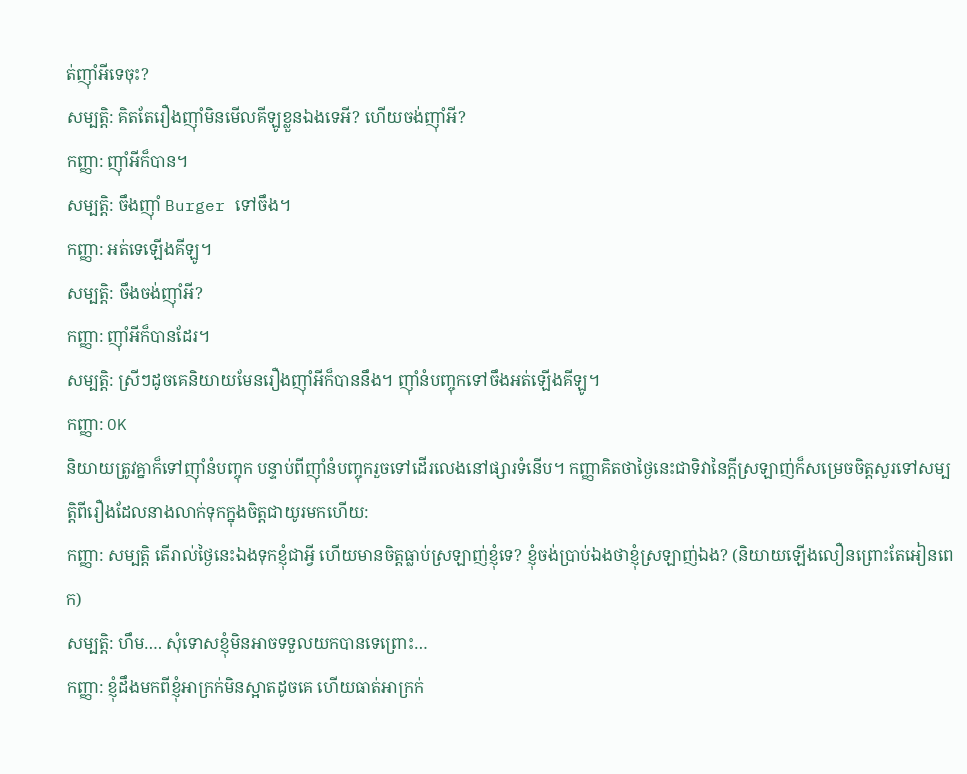ត់ញុាំអីទេចុះ?
សម្បតិ្ត: គិតតែរឿងញុាំមិនមើលគីឡូខ្លួនឯងទេអី? ហើយចង់ញុាំអី?
កញ្ញា: ញុាំអីក៏បាន។
សម្បតិ្ត: ចឹងញុាំ Burger ទៅចឹង។
កញ្ញា: អត់ទេឡើងគីឡូ។
សម្បត្តិ: ចឹងចង់ញុាំអី?
កញ្ញា: ញុាំអីក៏បានដែរ។
សម្បត្តិ: ស្រីៗដូចគេនិយាយមែនរឿងញុាំអីក៏បាននឹង។ ញុាំនំបញ្ចុកទៅចឹងអត់ឡើងគីឡូ។
កញ្ញា: OK
និយាយត្រូវគ្នាក៏ទៅញុាំនំបញ្ចុក បន្ទាប់ពីញុាំនំបញ្ចុករួចទៅដើរលេងនៅផ្សារទំនើប។ កញ្ញាគិតថាថ្ងៃនេះជាទិវានៃក្តីស្រឡាញ់ក៏សម្រេចចិត្តសួរទៅសម្បត្តិពីរឿងដែលនាងលាក់ទុកក្នុងចិត្តជាយូរមកហើយ:
កញ្ញា: សម្បត្តិ តើរាល់ថ្ងៃនេះឯងទុកខ្ញុំជាអ្វី ហើយមានចិត្តធ្លាប់ស្រឡាញ់ខ្ញុំទេ? ខ្ញុំចង់ប្រាប់ឯងថាខ្ញុំស្រឡាញ់ឯង? (និយាយឡើងលឿនព្រោះតែអៀនពេក)
សម្បត្តិ: ហឹម…. សុំទោសខ្ញុំមិនអាចទទួលយកបានទេព្រោះ…
កញ្ញា: ខ្ញុំដឹងមកពីខ្ញុំអាក្រក់មិនស្អាតដូចគេ ហើយធាត់អាក្រក់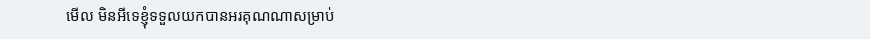មើល មិនអីទេខ្ញុំទទួលយកបានអរគុណណាសម្រាប់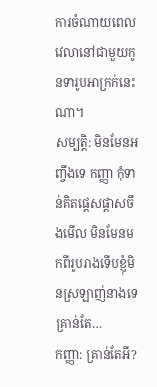ការចំណាយពេលវេលានៅជាមួយកូនទារូបអាក្រក់នេះណា។
សម្បត្តិ: មិនមែនអញ្ចឹងទេ កញ្ញា កុំទាន់គិតផ្តេសផ្តាសចឹងមើល មិនមែនមកពីរូបរាងទើបខ្ញុំមិនស្រឡាញ់នាងទេ គ្រាន់តែ…
កញ្ញា: គ្រាន់តែអី?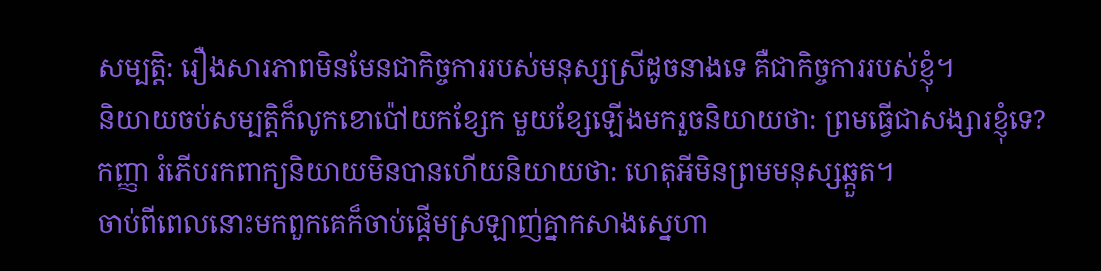សម្បត្តិ: រឿងសារភាពមិនមែនជាកិច្ចការរបស់មនុស្សស្រីដូចនាងទេ គឺជាកិច្ចការរបស់ខ្ញុំ។
និយាយចប់សម្បត្តិក៏លូកខោប៉ៅយកខ្សែក មួយខ្សែឡើងមករួចនិយាយថា: ព្រមធ្វើជាសង្សារខ្ញុំទេ?
កញ្ញា រំភើបរកពាក្យនិយាយមិនបានហើយនិយាយថា: ហេតុអីមិនព្រមមនុស្សឆ្កួត។
ចាប់ពីពេលនោះមកពួកគេក៏ចាប់ផ្តើមស្រឡាញ់គ្នាកសាងស្នេហា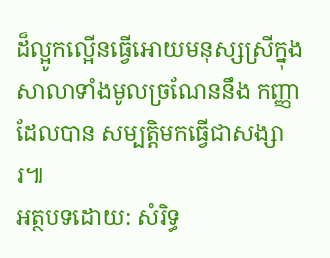ដ៏ល្អូកល្អើនធ្វើអោយមនុស្សស្រីក្នុងសាលាទាំងមូលច្រណែននឹង កញ្ញា ដែលបាន សម្បត្តិមកធ្វើជាសង្សារ៕
អត្ថបទដោយ: សំរិទ្ធ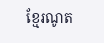ខ្មែរណូត